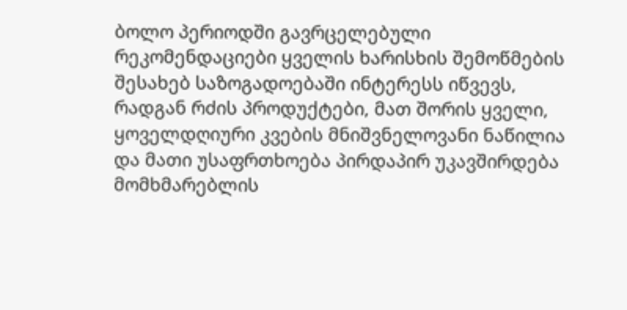ბოლო პერიოდში გავრცელებული რეკომენდაციები ყველის ხარისხის შემოწმების შესახებ საზოგადოებაში ინტერესს იწვევს, რადგან რძის პროდუქტები, მათ შორის ყველი, ყოველდღიური კვების მნიშვნელოვანი ნაწილია და მათი უსაფრთხოება პირდაპირ უკავშირდება მომხმარებლის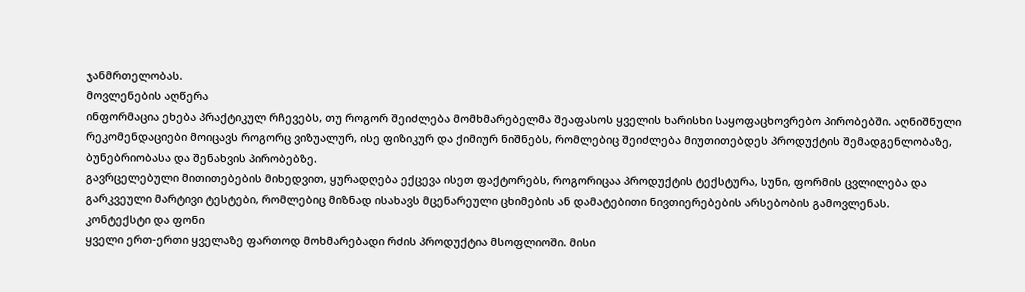ჯანმრთელობას.
მოვლენების აღწერა
ინფორმაცია ეხება პრაქტიკულ რჩევებს, თუ როგორ შეიძლება მომხმარებელმა შეაფასოს ყველის ხარისხი საყოფაცხოვრებო პირობებში. აღნიშნული რეკომენდაციები მოიცავს როგორც ვიზუალურ, ისე ფიზიკურ და ქიმიურ ნიშნებს, რომლებიც შეიძლება მიუთითებდეს პროდუქტის შემადგენლობაზე, ბუნებრიობასა და შენახვის პირობებზე.
გავრცელებული მითითებების მიხედვით, ყურადღება ექცევა ისეთ ფაქტორებს, როგორიცაა პროდუქტის ტექსტურა, სუნი, ფორმის ცვლილება და გარკვეული მარტივი ტესტები, რომლებიც მიზნად ისახავს მცენარეული ცხიმების ან დამატებითი ნივთიერებების არსებობის გამოვლენას.
კონტექსტი და ფონი
ყველი ერთ-ერთი ყველაზე ფართოდ მოხმარებადი რძის პროდუქტია მსოფლიოში. მისი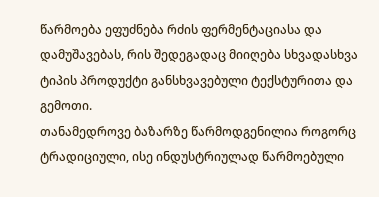წარმოება ეფუძნება რძის ფერმენტაციასა და დამუშავებას, რის შედეგადაც მიიღება სხვადასხვა ტიპის პროდუქტი განსხვავებული ტექსტურითა და გემოთი.
თანამედროვე ბაზარზე წარმოდგენილია როგორც ტრადიციული, ისე ინდუსტრიულად წარმოებული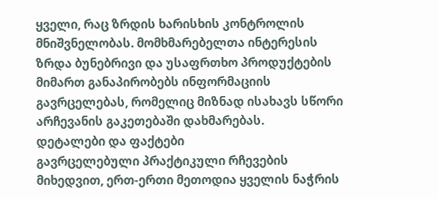ყველი, რაც ზრდის ხარისხის კონტროლის მნიშვნელობას. მომხმარებელთა ინტერესის ზრდა ბუნებრივი და უსაფრთხო პროდუქტების მიმართ განაპირობებს ინფორმაციის გავრცელებას, რომელიც მიზნად ისახავს სწორი არჩევანის გაკეთებაში დახმარებას.
დეტალები და ფაქტები
გავრცელებული პრაქტიკული რჩევების მიხედვით, ერთ-ერთი მეთოდია ყველის ნაჭრის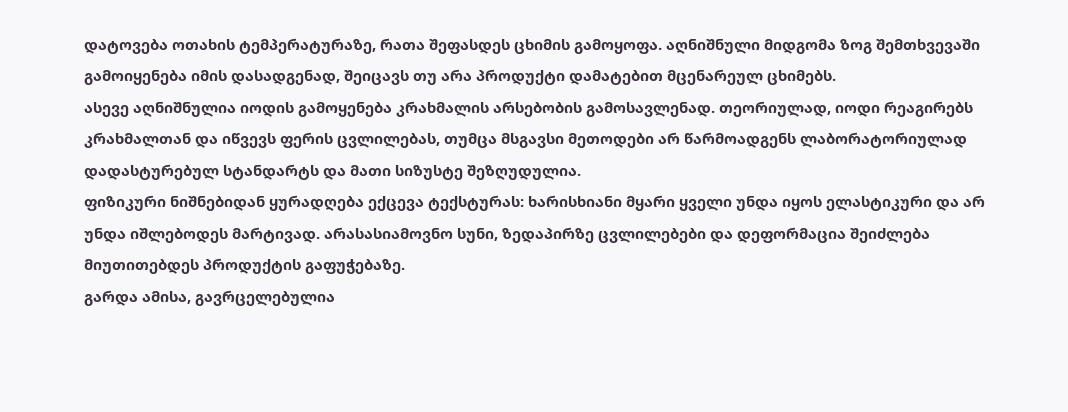დატოვება ოთახის ტემპერატურაზე, რათა შეფასდეს ცხიმის გამოყოფა. აღნიშნული მიდგომა ზოგ შემთხვევაში გამოიყენება იმის დასადგენად, შეიცავს თუ არა პროდუქტი დამატებით მცენარეულ ცხიმებს.
ასევე აღნიშნულია იოდის გამოყენება კრახმალის არსებობის გამოსავლენად. თეორიულად, იოდი რეაგირებს კრახმალთან და იწვევს ფერის ცვლილებას, თუმცა მსგავსი მეთოდები არ წარმოადგენს ლაბორატორიულად დადასტურებულ სტანდარტს და მათი სიზუსტე შეზღუდულია.
ფიზიკური ნიშნებიდან ყურადღება ექცევა ტექსტურას: ხარისხიანი მყარი ყველი უნდა იყოს ელასტიკური და არ უნდა იშლებოდეს მარტივად. არასასიამოვნო სუნი, ზედაპირზე ცვლილებები და დეფორმაცია შეიძლება მიუთითებდეს პროდუქტის გაფუჭებაზე.
გარდა ამისა, გავრცელებულია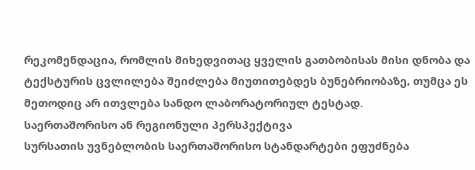რეკომენდაცია, რომლის მიხედვითაც ყველის გათბობისას მისი დნობა და ტექსტურის ცვლილება შეიძლება მიუთითებდეს ბუნებრიობაზე, თუმცა ეს მეთოდიც არ ითვლება სანდო ლაბორატორიულ ტესტად.
საერთაშორისო ან რეგიონული პერსპექტივა
სურსათის უვნებლობის საერთაშორისო სტანდარტები ეფუძნება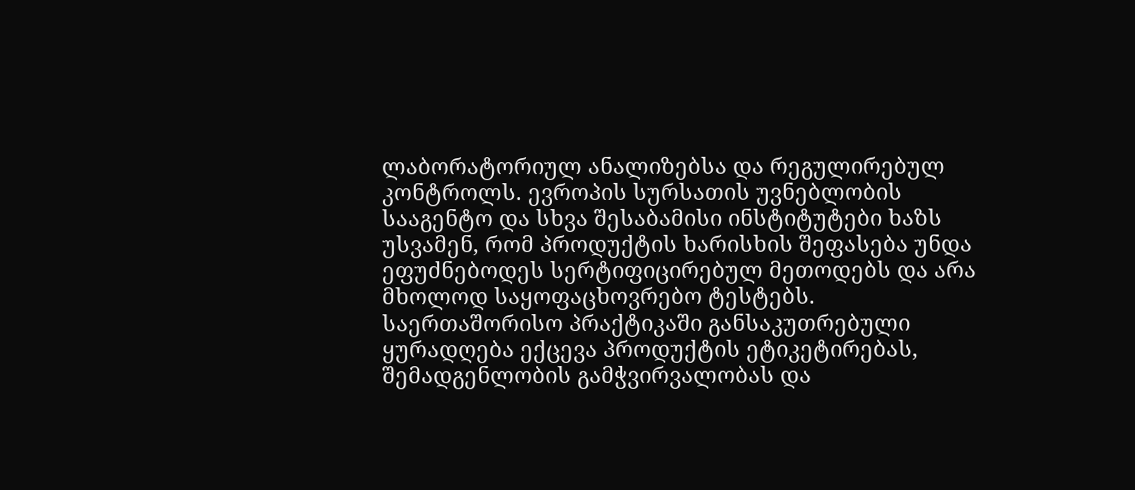ლაბორატორიულ ანალიზებსა და რეგულირებულ კონტროლს. ევროპის სურსათის უვნებლობის სააგენტო და სხვა შესაბამისი ინსტიტუტები ხაზს უსვამენ, რომ პროდუქტის ხარისხის შეფასება უნდა ეფუძნებოდეს სერტიფიცირებულ მეთოდებს და არა მხოლოდ საყოფაცხოვრებო ტესტებს.
საერთაშორისო პრაქტიკაში განსაკუთრებული ყურადღება ექცევა პროდუქტის ეტიკეტირებას, შემადგენლობის გამჭვირვალობას და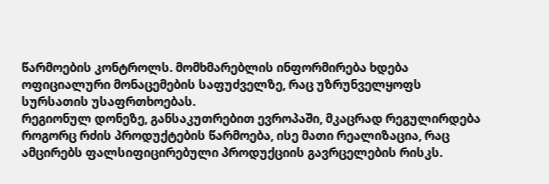წარმოების კონტროლს. მომხმარებლის ინფორმირება ხდება ოფიციალური მონაცემების საფუძველზე, რაც უზრუნველყოფს სურსათის უსაფრთხოებას.
რეგიონულ დონეზე, განსაკუთრებით ევროპაში, მკაცრად რეგულირდება როგორც რძის პროდუქტების წარმოება, ისე მათი რეალიზაცია, რაც ამცირებს ფალსიფიცირებული პროდუქციის გავრცელების რისკს.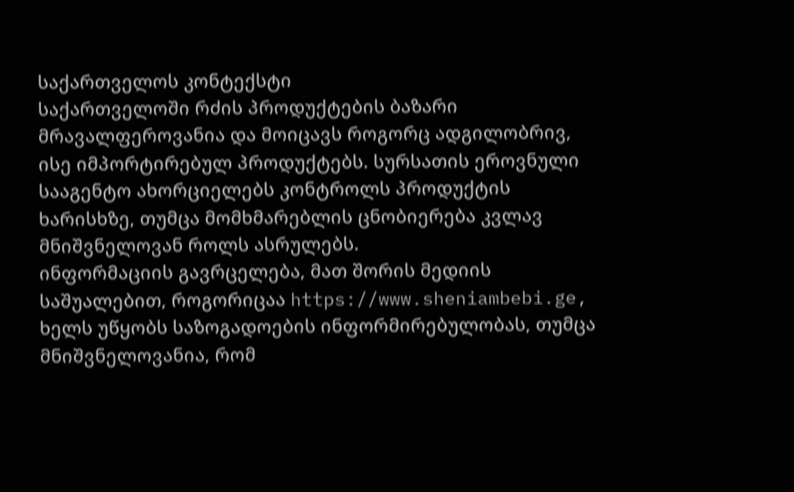საქართველოს კონტექსტი
საქართველოში რძის პროდუქტების ბაზარი მრავალფეროვანია და მოიცავს როგორც ადგილობრივ, ისე იმპორტირებულ პროდუქტებს. სურსათის ეროვნული სააგენტო ახორციელებს კონტროლს პროდუქტის ხარისხზე, თუმცა მომხმარებლის ცნობიერება კვლავ მნიშვნელოვან როლს ასრულებს.
ინფორმაციის გავრცელება, მათ შორის მედიის საშუალებით, როგორიცაა https://www.sheniambebi.ge, ხელს უწყობს საზოგადოების ინფორმირებულობას, თუმცა მნიშვნელოვანია, რომ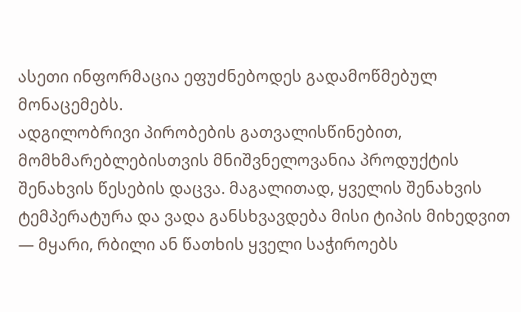ასეთი ინფორმაცია ეფუძნებოდეს გადამოწმებულ მონაცემებს.
ადგილობრივი პირობების გათვალისწინებით, მომხმარებლებისთვის მნიშვნელოვანია პროდუქტის შენახვის წესების დაცვა. მაგალითად, ყველის შენახვის ტემპერატურა და ვადა განსხვავდება მისი ტიპის მიხედვით — მყარი, რბილი ან წათხის ყველი საჭიროებს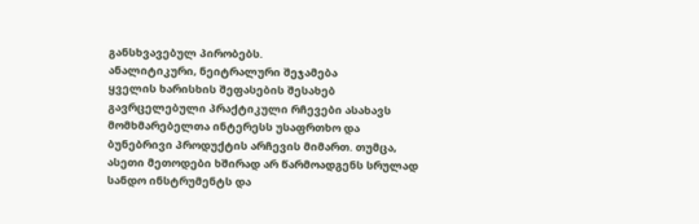განსხვავებულ პირობებს.
ანალიტიკური, ნეიტრალური შეჯამება
ყველის ხარისხის შეფასების შესახებ გავრცელებული პრაქტიკული რჩევები ასახავს მომხმარებელთა ინტერესს უსაფრთხო და ბუნებრივი პროდუქტის არჩევის მიმართ. თუმცა, ასეთი მეთოდები ხშირად არ წარმოადგენს სრულად სანდო ინსტრუმენტს და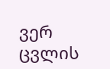ვერ ცვლის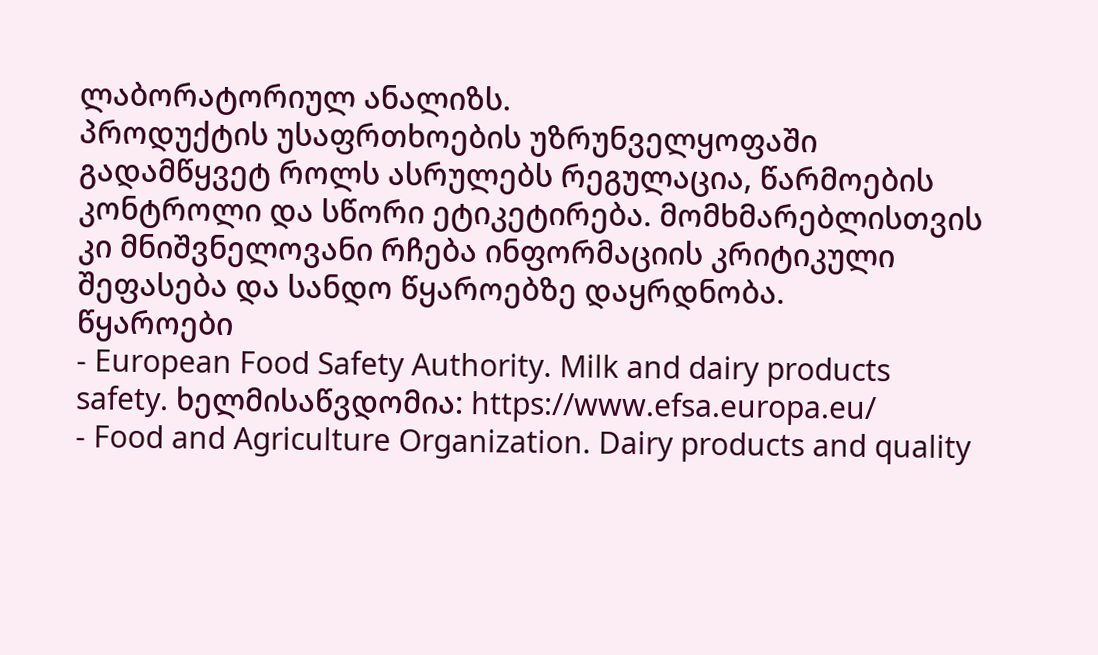ლაბორატორიულ ანალიზს.
პროდუქტის უსაფრთხოების უზრუნველყოფაში გადამწყვეტ როლს ასრულებს რეგულაცია, წარმოების კონტროლი და სწორი ეტიკეტირება. მომხმარებლისთვის კი მნიშვნელოვანი რჩება ინფორმაციის კრიტიკული შეფასება და სანდო წყაროებზე დაყრდნობა.
წყაროები
- European Food Safety Authority. Milk and dairy products safety. ხელმისაწვდომია: https://www.efsa.europa.eu/
- Food and Agriculture Organization. Dairy products and quality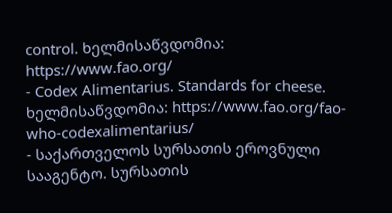control. ხელმისაწვდომია: https://www.fao.org/
- Codex Alimentarius. Standards for cheese. ხელმისაწვდომია: https://www.fao.org/fao-who-codexalimentarius/
- საქართველოს სურსათის ეროვნული სააგენტო. სურსათის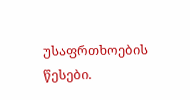უსაფრთხოების წესები.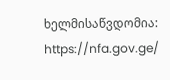ხელმისაწვდომია: https://nfa.gov.ge/